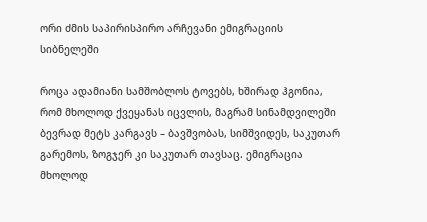ორი ძმის საპირისპირო არჩევანი ემიგრაციის სიბნელეში

როცა ადამიანი სამშობლოს ტოვებს, ხშირად ჰგონია, რომ მხოლოდ ქვეყანას იცვლის, მაგრამ სინამდვილეში ბევრად მეტს კარგავს – ბავშვობას, სიმშვიდეს, საკუთარ გარემოს, ზოგჯერ კი საკუთარ თავსაც. ემიგრაცია მხოლოდ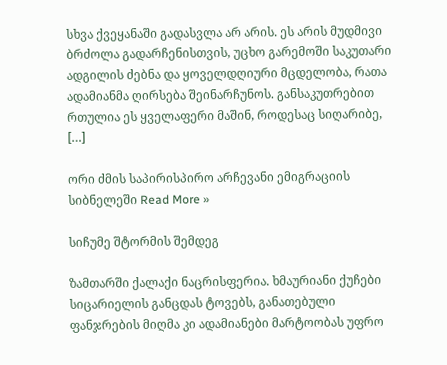სხვა ქვეყანაში გადასვლა არ არის. ეს არის მუდმივი ბრძოლა გადარჩენისთვის, უცხო გარემოში საკუთარი ადგილის ძებნა და ყოველდღიური მცდელობა, რათა ადამიანმა ღირსება შეინარჩუნოს. განსაკუთრებით რთულია ეს ყველაფერი მაშინ, როდესაც სიღარიბე, […]

ორი ძმის საპირისპირო არჩევანი ემიგრაციის სიბნელეში Read More »

სიჩუმე შტორმის შემდეგ

ზამთარში ქალაქი ნაცრისფერია. ხმაურიანი ქუჩები სიცარიელის განცდას ტოვებს, განათებული ფანჯრების მიღმა კი ადამიანები მარტოობას უფრო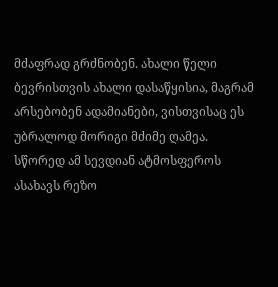მძაფრად გრძნობენ. ახალი წელი ბევრისთვის ახალი დასაწყისია, მაგრამ არსებობენ ადამიანები, ვისთვისაც ეს უბრალოდ მორიგი მძიმე ღამეა. სწორედ ამ სევდიან ატმოსფეროს ასახავს რეზო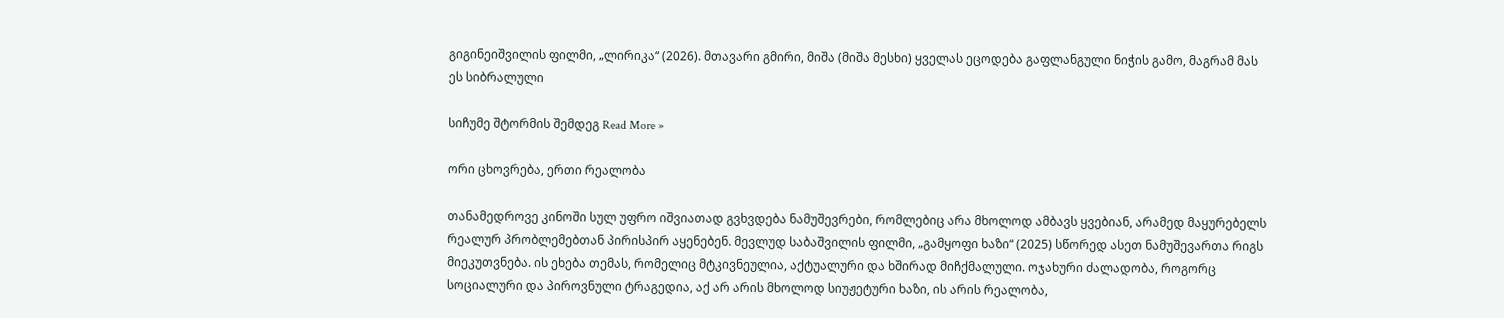გიგინეიშვილის ფილმი, „ლირიკა“ (2026). მთავარი გმირი, მიშა (მიშა მესხი) ყველას ეცოდება გაფლანგული ნიჭის გამო, მაგრამ მას ეს სიბრალული

სიჩუმე შტორმის შემდეგ Read More »

ორი ცხოვრება, ერთი რეალობა

თანამედროვე კინოში სულ უფრო იშვიათად გვხვდება ნამუშევრები, რომლებიც არა მხოლოდ ამბავს ყვებიან, არამედ მაყურებელს რეალურ პრობლემებთან პირისპირ აყენებენ. მევლუდ საბაშვილის ფილმი, „გამყოფი ხაზი“ (2025) სწორედ ასეთ ნამუშევართა რიგს მიეკუთვნება. ის ეხება თემას, რომელიც მტკივნეულია, აქტუალური და ხშირად მიჩქმალული. ოჯახური ძალადობა, როგორც სოციალური და პიროვნული ტრაგედია, აქ არ არის მხოლოდ სიუჟეტური ხაზი, ის არის რეალობა,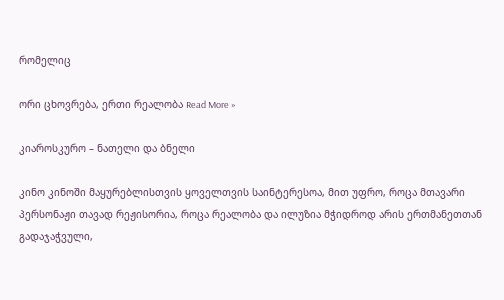რომელიც

ორი ცხოვრება, ერთი რეალობა Read More »

კიაროსკურო – ნათელი და ბნელი

კინო კინოში მაყურებლისთვის ყოველთვის საინტერესოა, მით უფრო, როცა მთავარი პერსონაჟი თავად რეჟისორია, როცა რეალობა და ილუზია მჭიდროდ არის ერთმანეთთან გადაჯაჭვული,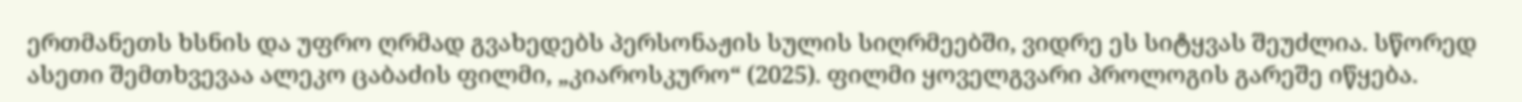ერთმანეთს ხსნის და უფრო ღრმად გვახედებს პერსონაჟის სულის სიღრმეებში, ვიდრე ეს სიტყვას შეუძლია. სწორედ ასეთი შემთხვევაა ალეკო ცაბაძის ფილმი, „კიაროსკურო“ (2025). ფილმი ყოველგვარი პროლოგის გარეშე იწყება.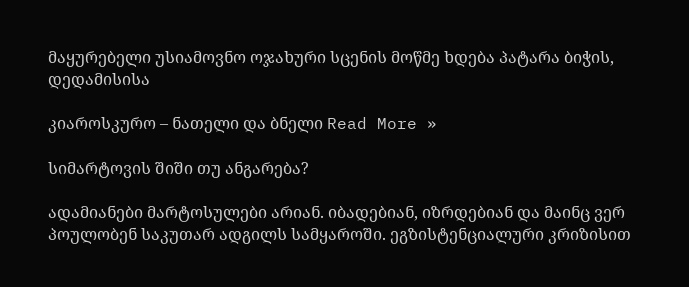მაყურებელი უსიამოვნო ოჯახური სცენის მოწმე ხდება პატარა ბიჭის, დედამისისა

კიაროსკურო – ნათელი და ბნელი Read More »

სიმარტოვის შიში თუ ანგარება?

ადამიანები მარტოსულები არიან. იბადებიან, იზრდებიან და მაინც ვერ პოულობენ საკუთარ ადგილს სამყაროში. ეგზისტენციალური კრიზისით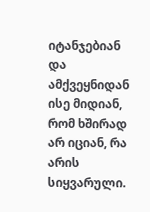იტანჯებიან და ამქვეყნიდან ისე მიდიან, რომ ხშირად არ იციან, რა არის სიყვარული.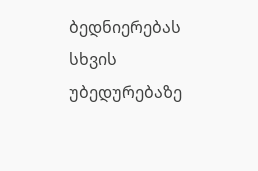ბედნიერებას სხვის უბედურებაზე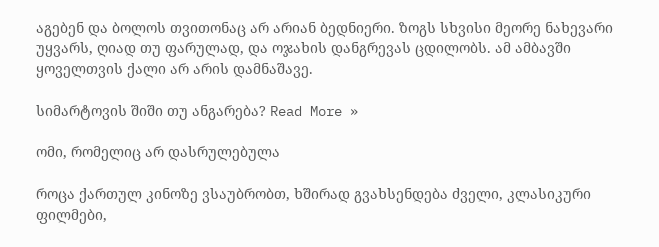აგებენ და ბოლოს თვითონაც არ არიან ბედნიერი. ზოგს სხვისი მეორე ნახევარი უყვარს, ღიად თუ ფარულად, და ოჯახის დანგრევას ცდილობს. ამ ამბავში ყოველთვის ქალი არ არის დამნაშავე.

სიმარტოვის შიში თუ ანგარება? Read More »

ომი, რომელიც არ დასრულებულა

როცა ქართულ კინოზე ვსაუბრობთ, ხშირად გვახსენდება ძველი, კლასიკური ფილმები,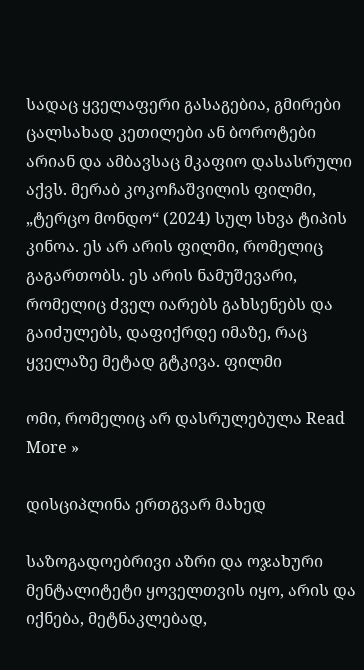სადაც ყველაფერი გასაგებია, გმირები ცალსახად კეთილები ან ბოროტები არიან და ამბავსაც მკაფიო დასასრული აქვს. მერაბ კოკოჩაშვილის ფილმი, „ტერცო მონდო“ (2024) სულ სხვა ტიპის კინოა. ეს არ არის ფილმი, რომელიც გაგართობს. ეს არის ნამუშევარი, რომელიც ძველ იარებს გახსენებს და გაიძულებს, დაფიქრდე იმაზე, რაც ყველაზე მეტად გტკივა. ფილმი

ომი, რომელიც არ დასრულებულა Read More »

დისციპლინა ერთგვარ მახედ

საზოგადოებრივი აზრი და ოჯახური მენტალიტეტი ყოველთვის იყო, არის და იქნება, მეტნაკლებად,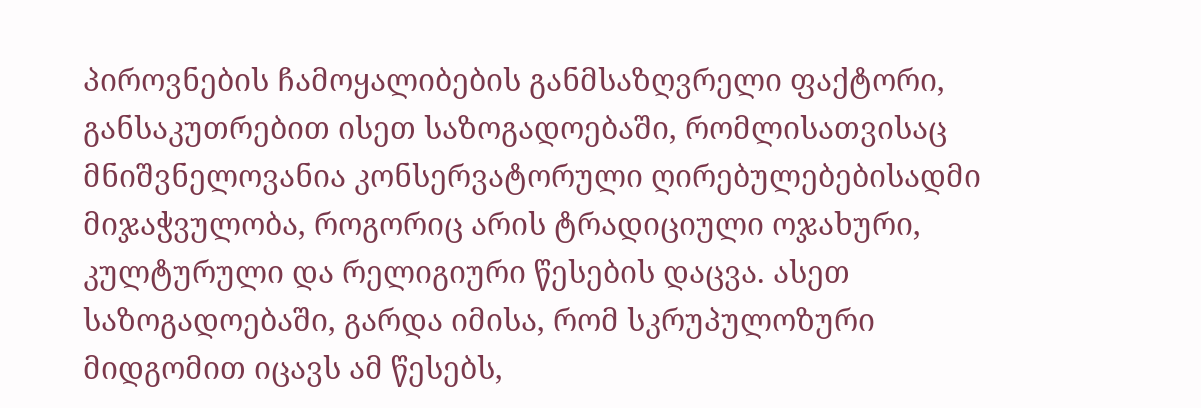პიროვნების ჩამოყალიბების განმსაზღვრელი ფაქტორი, განსაკუთრებით ისეთ საზოგადოებაში, რომლისათვისაც მნიშვნელოვანია კონსერვატორული ღირებულებებისადმი მიჯაჭვულობა, როგორიც არის ტრადიციული ოჯახური, კულტურული და რელიგიური წესების დაცვა. ასეთ საზოგადოებაში, გარდა იმისა, რომ სკრუპულოზური მიდგომით იცავს ამ წესებს,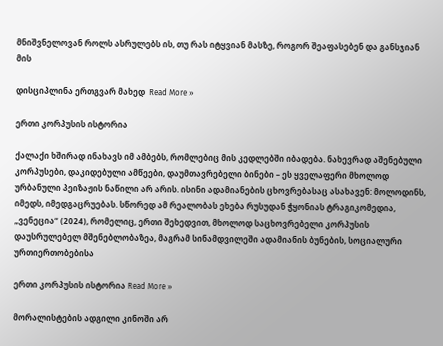მნიშვნელოვან როლს ასრულებს ის, თუ რას იტყვიან მასზე, როგორ შეაფასებენ და განსჯიან მის

დისციპლინა ერთგვარ მახედ  Read More »

ერთი კორპუსის ისტორია

ქალაქი ხშირად ინახავს იმ ამბებს, რომლებიც მის კედლებში იბადება. ნახევრად აშენებული კორპუსები, დაკიდებული ამწეები, დაუმთავრებელი ბინები – ეს ყველაფერი მხოლოდ ურბანული პეიზაჟის ნაწილი არ არის. ისინი ადამიანების ცხოვრებასაც ასახავენ: მოლოდინს, იმედს, იმედგაცრუებას. სწორედ ამ რეალობას ეხება რუსუდან ჭყონიას ტრაგიკომედია, „ვენეცია“ (2024), რომელიც, ერთი შეხედვით, მხოლოდ საცხოვრებელი კორპუსის დაუსრულებელ მშენებლობაზეა, მაგრამ სინამდვილეში ადამიანის ბუნების, სოციალური ურთიერთობებისა

ერთი კორპუსის ისტორია Read More »

მორალისტების ადგილი კინოში არ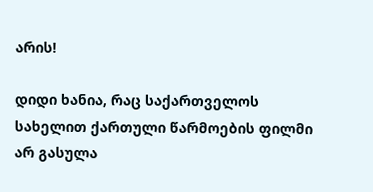არის!

დიდი ხანია, რაც საქართველოს სახელით ქართული წარმოების ფილმი არ გასულა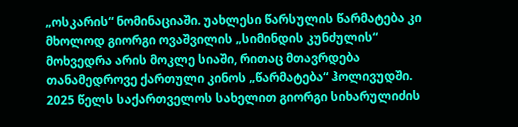„ოსკარის“ ნომინაციაში. უახლესი წარსულის წარმატება კი მხოლოდ გიორგი ოვაშვილის „სიმინდის კუნძულის“ მოხვედრა არის მოკლე სიაში, რითაც მთავრდება თანამედროვე ქართული კინოს „წარმატება“ ჰოლივუდში. 2025 წელს საქართველოს სახელით გიორგი სიხარულიძის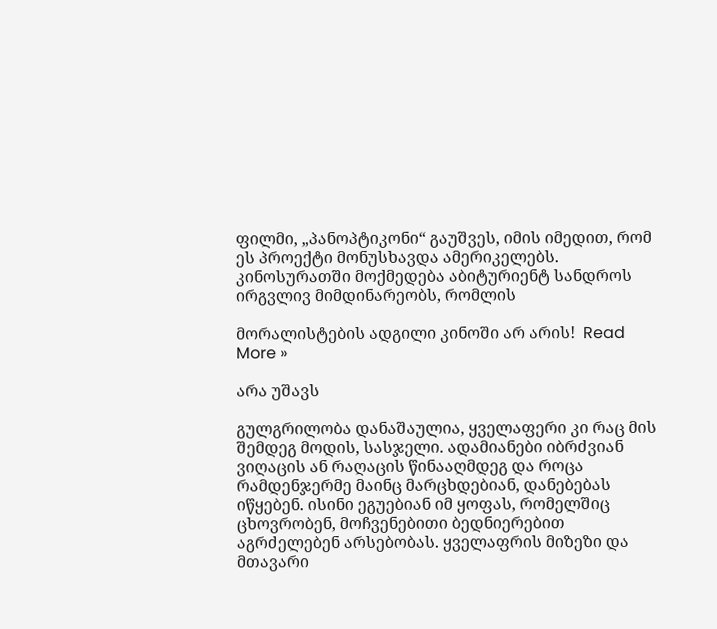ფილმი, „პანოპტიკონი“ გაუშვეს, იმის იმედით, რომ ეს პროექტი მონუსხავდა ამერიკელებს.  კინოსურათში მოქმედება აბიტურიენტ სანდროს ირგვლივ მიმდინარეობს, რომლის

მორალისტების ადგილი კინოში არ არის!  Read More »

არა უშავს

გულგრილობა დანაშაულია, ყველაფერი კი რაც მის შემდეგ მოდის, სასჯელი. ადამიანები იბრძვიან ვიღაცის ან რაღაცის წინააღმდეგ და როცა რამდენჯერმე მაინც მარცხდებიან, დანებებას იწყებენ. ისინი ეგუებიან იმ ყოფას, რომელშიც ცხოვრობენ, მოჩვენებითი ბედნიერებით აგრძელებენ არსებობას. ყველაფრის მიზეზი და მთავარი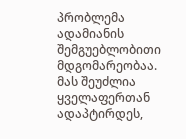პრობლემა ადამიანის შემგუებლობითი მდგომარეობაა. მას შეუძლია ყველაფერთან ადაპტირდეს,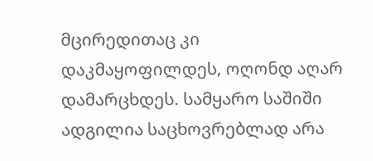მცირედითაც კი დაკმაყოფილდეს, ოღონდ აღარ დამარცხდეს. სამყარო საშიში ადგილია საცხოვრებლად არა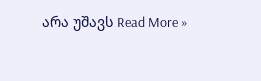არა უშავს Read More »